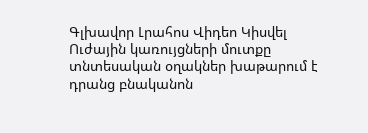Գլխավոր Լրահոս Վիդեո Կիսվել
Ուժային կառույցների մուտքը տնտեսական օղակներ խաթարում է դրանց բնականոն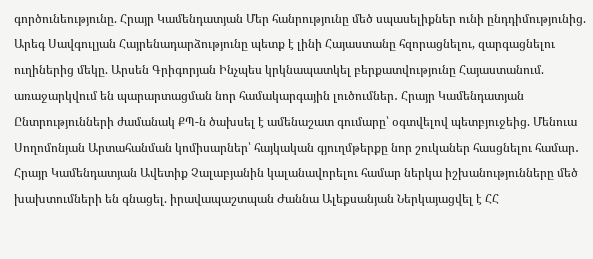գործունեությունը. Հրայր Կամենդատյան Մեր հանրությունը մեծ սպասելիքներ ունի ընդդիմությունից. Արեգ Սավգուլյան Հայրենադարձությունը պետք է լինի Հայաստանը հզորացնելու, զարգացնելու ուղիներից մեկը. Արսեն Գրիգորյան Ինչպես կրկնապատկել բերքատվությունը Հայաստանում. առաջարկվում են պարարտացման նոր համակարգային լուծումներ․ Հրայր Կամենդատյան Ընտրությունների ժամանակ ՔՊ-ն ծախսել է ամենաշատ գումարը՝ օգտվելով պետբյուջեից. Մենուա Սողոմոնյան Արտահանման կոմիսարներ՝ հայկական գյուղմթերքը նոր շուկաներ հասցնելու համար․ Հրայր Կամենդատյան Ավետիք Չալաբյանին կալանավորելու համար ներկա իշխանությունները մեծ խախտումների են գնացել. իրավապաշտպան Ժաննա Ալեքսանյան Ներկայացվել է ՀՀ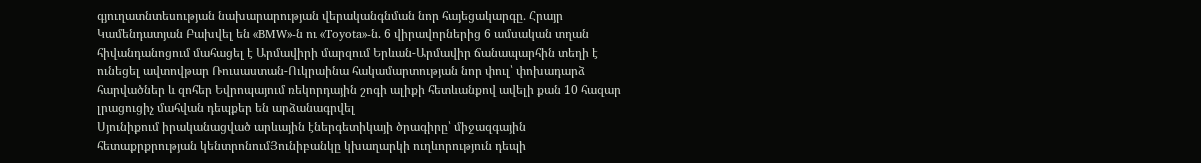գյուղատնտեսության նախարարության վերականգնման նոր հայեցակարգը․ Հրայր Կամենդատյան Բախվել են «BMW»-ն ու «Toyota»-ն. 6 վիրավորներից 6 ամսական տղան հիվանդանոցում մահացել է Արմավիրի մարզում Երևան-Արմավիր ճանապարհին տեղի է ունեցել ավտովթար Ռուսաստան-Ուկրաինա հակամարտության նոր փուլ՝ փոխադարձ հարվածներ և զոհեր Եվրոպայում ռեկորդային շոգի ալիքի հետևանքով ավելի քան 10 հազար լրացուցիչ մահվան դեպքեր են արձանագրվել
Սյունիքում իրականացված արևային էներգետիկայի ծրագիրը՝ միջազգային հետաքրքրության կենտրոնումՅունիբանկը կխաղարկի ուղևորություն դեպի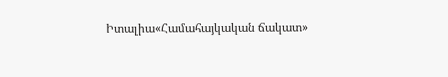Իտալիա«Համահայկական ճակատ»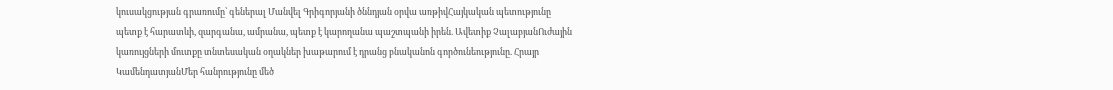կուսակցության գրառումը՝ գեներալ Մանվել Գրիգորյանի ծննդյան օրվա առթիվՀայկական պետությունը պետք է հարատևի, զարգանա, ամրանա, պետք է կարողանա պաշտպանի իրեն. Ավետիք ՉալաբյանՈւժային կառույցների մուտքը տնտեսական օղակներ խաթարում է դրանց բնականոն գործունեությունը. Հրայր ԿամենդատյանՄեր հանրությունը մեծ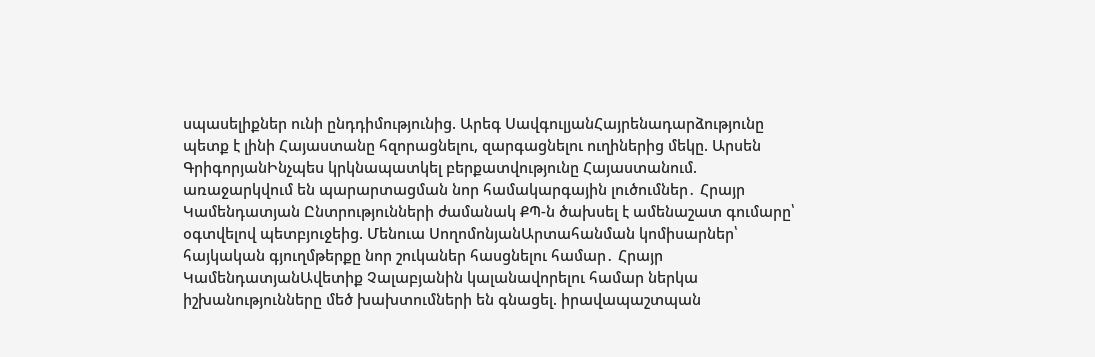սպասելիքներ ունի ընդդիմությունից. Արեգ ՍավգուլյանՀայրենադարձությունը պետք է լինի Հայաստանը հզորացնելու, զարգացնելու ուղիներից մեկը. Արսեն ԳրիգորյանԻնչպես կրկնապատկել բերքատվությունը Հայաստանում. առաջարկվում են պարարտացման նոր համակարգային լուծումներ․ Հրայր Կամենդատյան Ընտրությունների ժամանակ ՔՊ-ն ծախսել է ամենաշատ գումարը՝ օգտվելով պետբյուջեից. Մենուա ՍողոմոնյանԱրտահանման կոմիսարներ՝ հայկական գյուղմթերքը նոր շուկաներ հասցնելու համար․ Հրայր ԿամենդատյանԱվետիք Չալաբյանին կալանավորելու համար ներկա իշխանությունները մեծ խախտումների են գնացել. իրավապաշտպան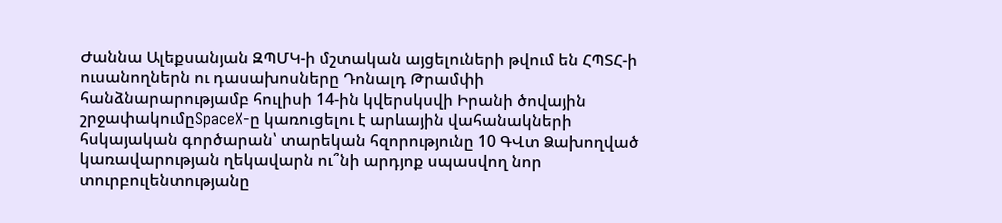Ժաննա Ալեքսանյան ԶՊՄԿ-ի մշտական այցելուների թվում են ՀՊՏՀ-ի ուսանողներն ու դասախոսները Դոնալդ Թրամփի հանձնարարությամբ հուլիսի 14-ին կվերսկսվի Իրանի ծովային շրջափակումըSpaceX-ը կառուցելու է արևային վահանակների հսկայական գործարան՝ տարեկան հզորությունը 10 ԳՎտ Ձախողված կառավարության ղեկավարն ու՞նի արդյոք սպասվող նոր տուրբուլենտությանը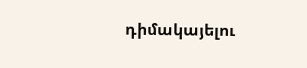դիմակայելու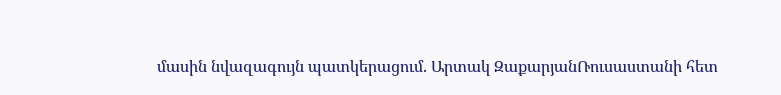մասին նվազագույն պատկերացում. Արտակ ԶաքարյանՌուսաստանի հետ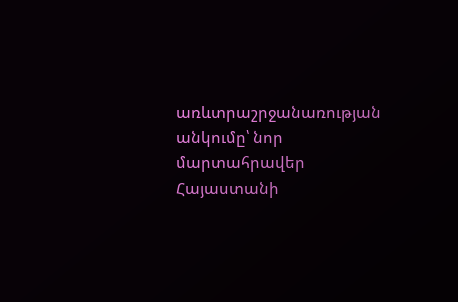առևտրաշրջանառության անկումը՝ նոր մարտահրավեր Հայաստանի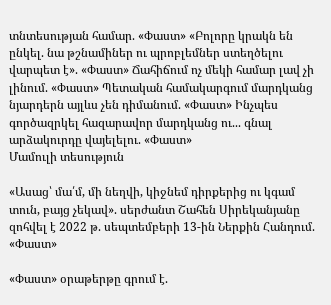տնտեսության համար. «Փաստ» «Բոլորը կրակն են ընկել. նա թշնամիներ ու պրոբլեմներ ստեղծելու վարպետ է». «Փաստ» Ճահիճում ոչ մեկի համար լավ չի լինում. «Փաստ» Պետական համակարգում մարդկանց նյարդերն այլևս չեն դիմանում. «Փաստ» Ինչպես գործազրկել հազարավոր մարդկանց ու... գնալ արձակուրդը վայելելու. «Փաստ»
Մամուլի տեսություն

«Ասաց՝ մա՛մ, մի նեղվի, կիջնեմ դիրքերից ու կգամ տուն, բայց չեկավ». սերժանտ Շահեն Սիրեկանյանը զոհվել է 2022 թ. սեպտեմբերի 13-ին Ներքին Հանդում. «Փաստ»

«Փաստ» օրաթերթը գրում է.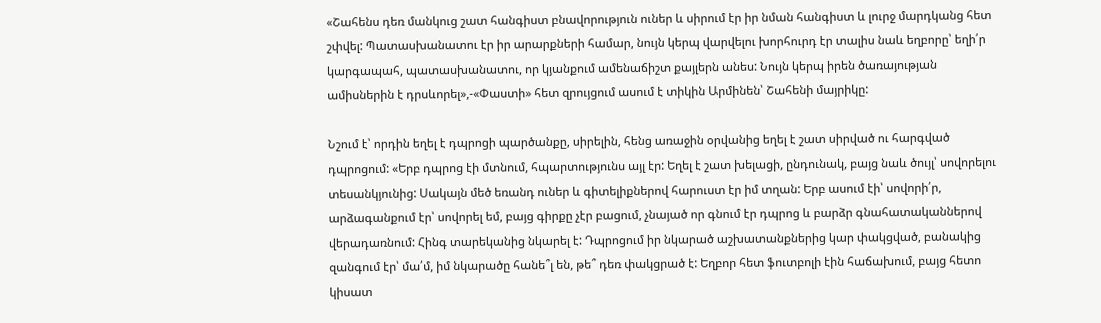«Շահենս դեռ մանկուց շատ հանգիստ բնավորություն ուներ և սիրում էր իր նման հանգիստ և լուրջ մարդկանց հետ շփվել: Պատասխանատու էր իր արարքների համար, նույն կերպ վարվելու խորհուրդ էր տալիս նաև եղբորը՝ եղի՛ր կարգապահ, պատասխանատու, որ կյանքում ամենաճիշտ քայլերն անես: Նույն կերպ իրեն ծառայության ամիսներին է դրսևորել»,-«Փաստի» հետ զրույցում ասում է տիկին Արմինեն՝ Շահենի մայրիկը:

Նշում է՝ որդին եղել է դպրոցի պարծանքը, սիրելին, հենց առաջին օրվանից եղել է շատ սիրված ու հարգված դպրոցում: «Երբ դպրոց էի մտնում, հպարտությունս այլ էր: Եղել է շատ խելացի, ընդունակ, բայց նաև ծույլ՝ սովորելու տեսանկյունից: Սակայն մեծ եռանդ ուներ և գիտելիքներով հարուստ էր իմ տղան: Երբ ասում էի՝ սովորի՛ր, արձագանքում էր՝ սովորել եմ, բայց գիրքը չէր բացում, չնայած որ գնում էր դպրոց և բարձր գնահատականներով վերադառնում: Հինգ տարեկանից նկարել է: Դպրոցում իր նկարած աշխատանքներից կար փակցված, բանակից զանգում էր՝ մա՛մ, իմ նկարածը հանե՞լ են, թե՞ դեռ փակցրած է: Եղբոր հետ ֆուտբոլի էին հաճախում, բայց հետո կիսատ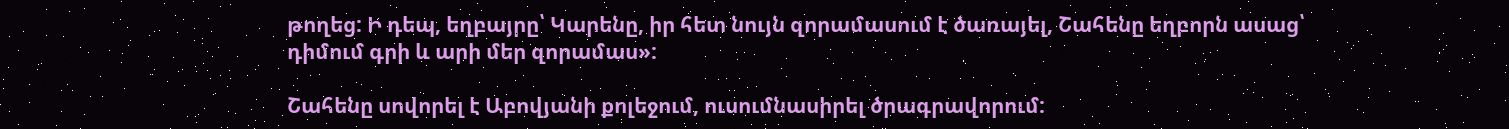թողեց: Ի դեպ, եղբայրը՝ Կարենը, իր հետ նույն զորամասում է ծառայել, Շահենը եղբորն ասաց՝ դիմում գրի և արի մեր զորամաս»:

Շահենը սովորել է Աբովյանի քոլեջում, ուսումնասիրել ծրագրավորում: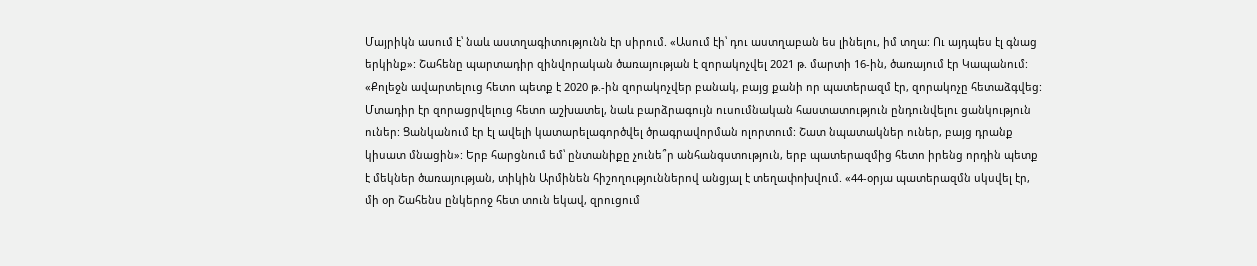Մայրիկն ասում է՝ նաև աստղագիտությունն էր սիրում. «Ասում էի՝ դու աստղաբան ես լինելու, իմ տղա: Ու այդպես էլ գնաց երկինք»: Շահենը պարտադիր զինվորական ծառայության է զորակոչվել 2021 թ. մարտի 16-ին, ծառայում էր Կապանում: «Քոլեջն ավարտելուց հետո պետք է 2020 թ.-ին զորակոչվեր բանակ, բայց քանի որ պատերազմ էր, զորակոչը հետաձգվեց: Մտադիր էր զորացրվելուց հետո աշխատել, նաև բարձրագույն ուսումնական հաստատություն ընդունվելու ցանկություն ուներ: Ցանկանում էր էլ ավելի կատարելագործվել ծրագրավորման ոլորտում: Շատ նպատակներ ուներ, բայց դրանք կիսատ մնացին»: Երբ հարցնում եմ՝ ընտանիքը չունե՞ր անհանգստություն, երբ պատերազմից հետո իրենց որդին պետք է մեկներ ծառայության, տիկին Արմինեն հիշողություններով անցյալ է տեղափոխվում. «44-օրյա պատերազմն սկսվել էր, մի օր Շահենս ընկերոջ հետ տուն եկավ, զրուցում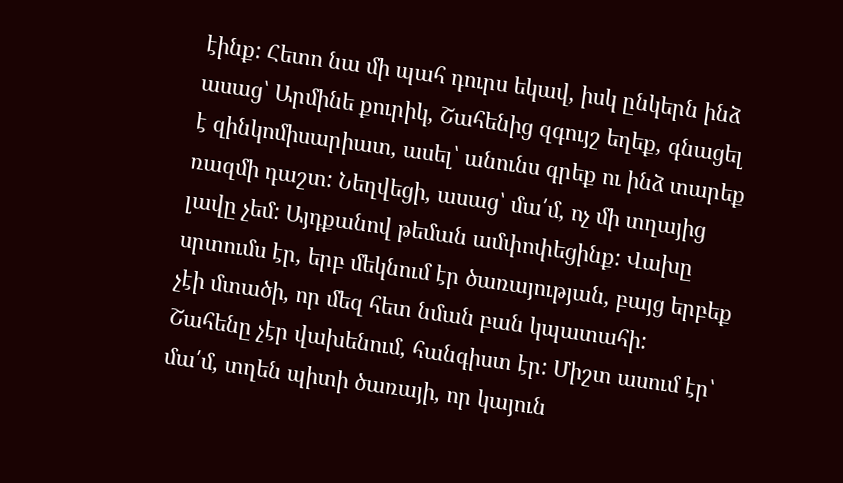էինք: Հետո նա մի պահ դուրս եկավ, իսկ ընկերն ինձ ասաց՝ Արմինե քուրիկ, Շահենից զգույշ եղեք, գնացել է զինկոմիսարիատ, ասել՝ անունս գրեք ու ինձ տարեք ռազմի դաշտ: Նեղվեցի, ասաց՝ մա՛մ, ոչ մի տղայից լավը չեմ: Այդքանով թեման ամփոփեցինք: Վախը սրտումս էր, երբ մեկնում էր ծառայության, բայց երբեք չէի մտածի, որ մեզ հետ նման բան կպատահի: Շահենը չէր վախենում, հանգիստ էր: Միշտ ասում էր՝ մա՛մ, տղեն պիտի ծառայի, որ կայուն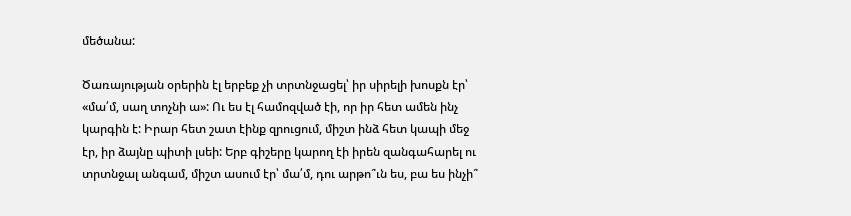մեծանա:

Ծառայության օրերին էլ երբեք չի տրտնջացել՝ իր սիրելի խոսքն էր՝ «մա՛մ, սաղ տոչնի ա»: Ու ես էլ համոզված էի, որ իր հետ ամեն ինչ կարգին է: Իրար հետ շատ էինք զրուցում, միշտ ինձ հետ կապի մեջ էր, իր ձայնը պիտի լսեի: Երբ գիշերը կարող էի իրեն զանգահարել ու տրտնջալ անգամ, միշտ ասում էր՝ մա՛մ, դու արթո՞ւն ես, բա ես ինչի՞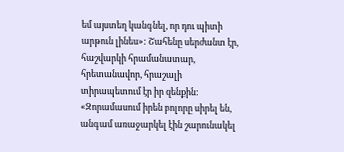եմ այստեղ կանգնել, որ դու պիտի արթուն լինես»: Շահենը սերժանտ էր, հաշվարկի հրամանատար, հրետանավոր, հրաշալի տիրապետում էր իր զենքին: «Զորամասում իրեն բոլորը սիրել են, անգամ առաջարկել էին շարունակել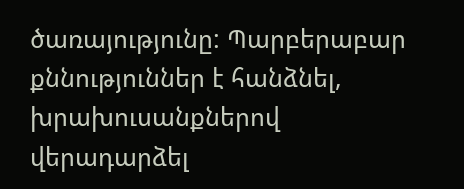ծառայությունը: Պարբերաբար քննություններ է հանձնել, խրախուսանքներով վերադարձել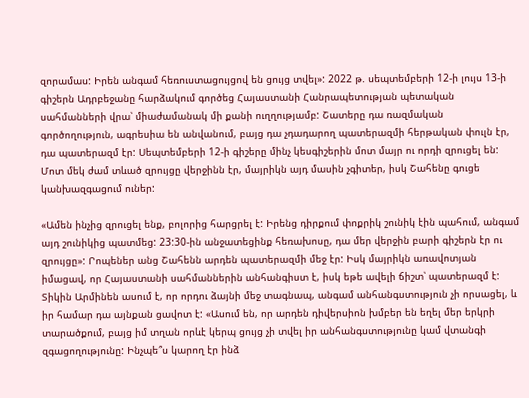զորամաս: Իրեն անգամ հեռուստացույցով են ցույց տվել»: 2022 թ. սեպտեմբերի 12-ի լույս 13-ի գիշերն Ադրբեջանը հարձակում գործեց Հայաստանի Հանրապետության պետական սահմանների վրա՝ միաժամանակ մի քանի ուղղությամբ: Շատերը դա ռազմական գործողություն, ագրեսիա են անվանում, բայց դա չդադարող պատերազմի հերթական փուլն էր, դա պատերազմ էր: Սեպտեմբերի 12-ի գիշերը մինչ կեսգիշերին մոտ մայր ու որդի զրուցել են: Մոտ մեկ ժամ տևած զրույցը վերջինն էր, մայրիկն այդ մասին չգիտեր, իսկ Շահենը գուցե կանխազգացում ուներ:

«Ամեն ինչից զրուցել ենք, բոլորից հարցրել է: Իրենց դիրքում փոքրիկ շունիկ էին պահում, անգամ այդ շունիկից պատմեց: 23:30-ին անջատեցինք հեռախոսը, դա մեր վերջին բարի գիշերն էր ու զրույցը»: Րոպեներ անց Շահենն արդեն պատերազմի մեջ էր: Իսկ մայրիկն առավոտյան իմացավ, որ Հայաստանի սահմաններին անհանգիստ է, իսկ եթե ավելի ճիշտ՝ պատերազմ է: Տիկին Արմինեն ասում է, որ որդու ձայնի մեջ տագնապ, անգամ անհանգստություն չի որսացել, և իր համար դա այնքան ցավոտ է: «Ասում են, որ արդեն դիվերսիոն խմբեր են եղել մեր երկրի տարածքում, բայց իմ տղան որևէ կերպ ցույց չի տվել իր անհանգստությունը կամ վտանգի զգացողությունը: Ինչպե՞ս կարող էր ինձ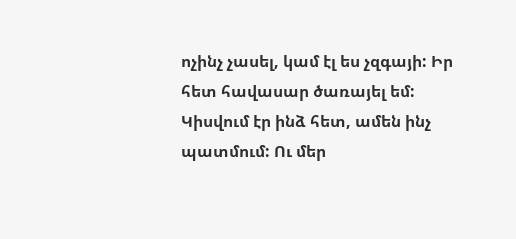ոչինչ չասել, կամ էլ ես չզգայի: Իր հետ հավասար ծառայել եմ: Կիսվում էր ինձ հետ, ամեն ինչ պատմում: Ու մեր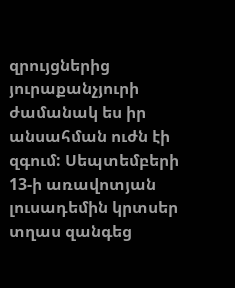զրույցներից յուրաքանչյուրի ժամանակ ես իր անսահման ուժն էի զգում: Սեպտեմբերի 13-ի առավոտյան լուսադեմին կրտսեր տղաս զանգեց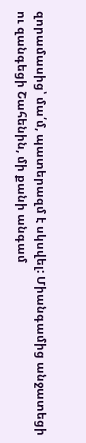զորամասից՝ մա՛մ, պատերազմ է սկսվել: Միանգամից անջատեցի ու զանգեցի Շահենին, մի քանի անգամ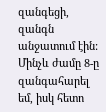զանգեցի, զանգն անջատում էին: Մինչև ժամը 8-ը զանգահարել եմ, իսկ հետո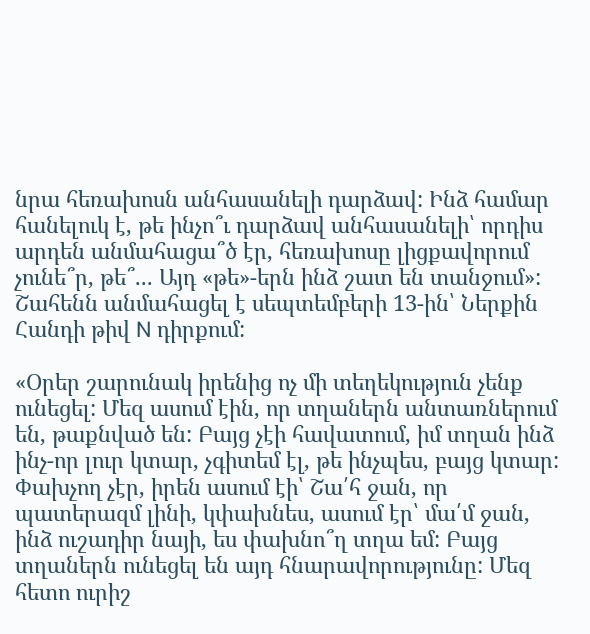նրա հեռախոսն անհասանելի դարձավ: Ինձ համար հանելուկ է, թե ինչո՞ւ դարձավ անհասանելի՝ որդիս արդեն անմահացա՞ծ էր, հեռախոսը լիցքավորում չունե՞ր, թե՞... Այդ «թե»-երն ինձ շատ են տանջում»: Շահենն անմահացել է սեպտեմբերի 13-ին՝ Ներքին Հանդի թիվ N դիրքում:

«Օրեր շարունակ իրենից ոչ մի տեղեկություն չենք ունեցել: Մեզ ասում էին, որ տղաներն անտառներում են, թաքնված են: Բայց չէի հավատում, իմ տղան ինձ ինչ-որ լուր կտար, չգիտեմ էլ, թե ինչպես, բայց կտար: Փախչող չէր, իրեն ասում էի՝ Շա՛հ ջան, որ պատերազմ լինի, կփախնես, ասում էր՝ մա՛մ ջան, ինձ ուշադիր նայի, ես փախնո՞ղ տղա եմ: Բայց տղաներն ունեցել են այդ հնարավորությունը: Մեզ հետո ուրիշ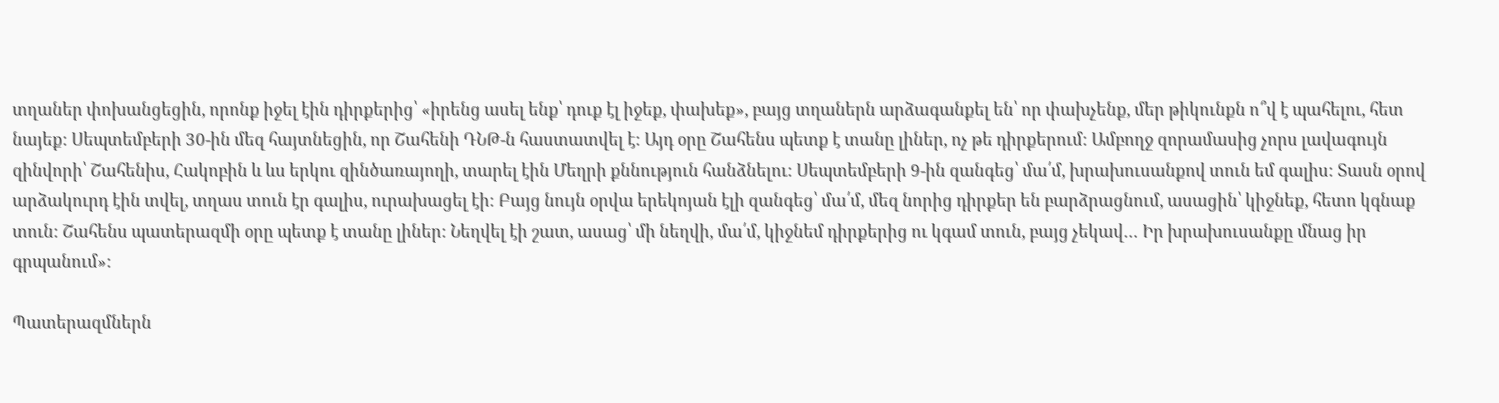տղաներ փոխանցեցին, որոնք իջել էին դիրքերից՝ «իրենց ասել ենք՝ դուք էլ իջեք, փախեք», բայց տղաներն արձագանքել են՝ որ փախչենք, մեր թիկունքն ո՞վ է պահելու, հետ նայեք: Սեպտեմբերի 30-ին մեզ հայտնեցին, որ Շահենի ԴՆԹ-ն հաստատվել է: Այդ օրը Շահենս պետք է տանը լիներ, ոչ թե դիրքերում: Ամբողջ զորամասից չորս լավագույն զինվորի՝ Շահենիս, Հակոբին և ևս երկու զինծառայողի, տարել էին Մեղրի քննություն հանձնելու: Սեպտեմբերի 9-ին զանգեց՝ մա՛մ, խրախուսանքով տուն եմ գալիս: Տասն օրով արձակուրդ էին տվել, տղաս տուն էր գալիս, ուրախացել էի: Բայց նույն օրվա երեկոյան էլի զանգեց՝ մա՛մ, մեզ նորից դիրքեր են բարձրացնում, ասացին՝ կիջնեք, հետո կգնաք տուն: Շահենս պատերազմի օրը պետք է տանը լիներ: Նեղվել էի շատ, ասաց՝ մի նեղվի, մա՛մ, կիջնեմ դիրքերից ու կգամ տուն, բայց չեկավ… Իր խրախուսանքը մնաց իր գրպանում»:

Պատերազմներն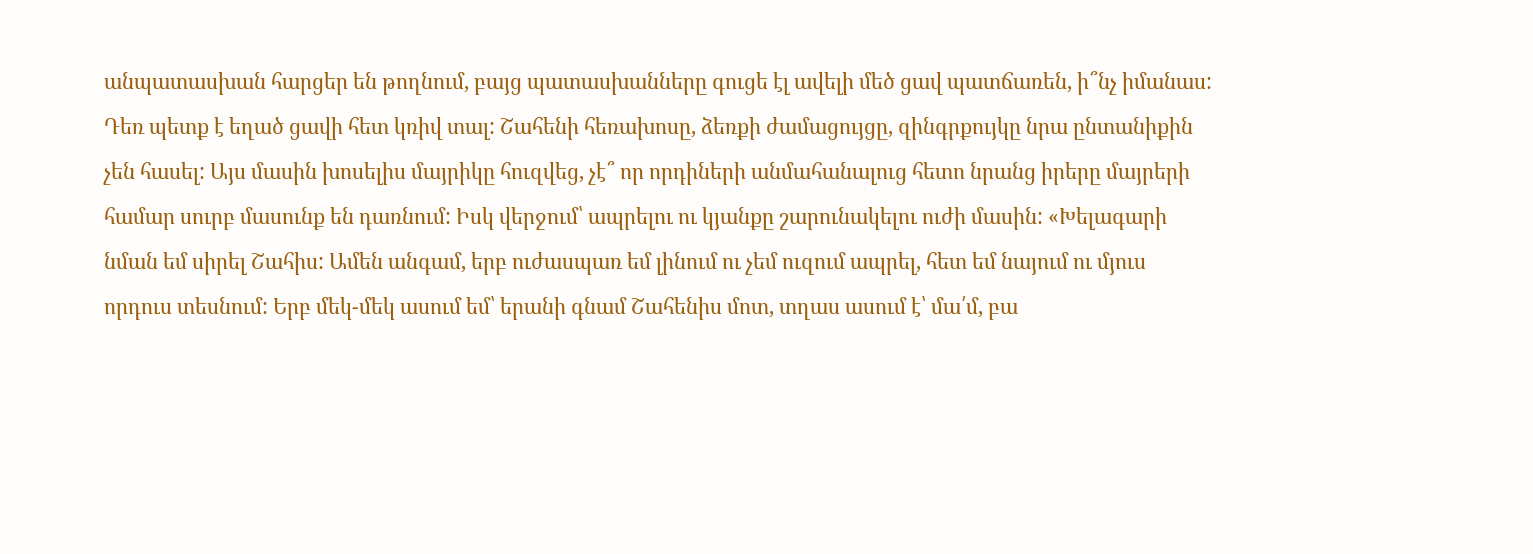անպատասխան հարցեր են թողնում, բայց պատասխանները գուցե էլ ավելի մեծ ցավ պատճառեն, ի՞նչ իմանաս: Դեռ պետք է եղած ցավի հետ կռիվ տալ: Շահենի հեռախոսը, ձեռքի ժամացույցը, զինգրքույկը նրա ընտանիքին չեն հասել: Այս մասին խոսելիս մայրիկը հուզվեց, չէ՞ որ որդիների անմահանալուց հետո նրանց իրերը մայրերի համար սուրբ մասունք են դառնում: Իսկ վերջում՝ ապրելու ու կյանքը շարունակելու ուժի մասին: «Խելագարի նման եմ սիրել Շահիս: Ամեն անգամ, երբ ուժասպառ եմ լինում ու չեմ ուզում ապրել, հետ եմ նայում ու մյուս որդուս տեսնում: Երբ մեկ-մեկ ասում եմ՝ երանի գնամ Շահենիս մոտ, տղաս ասում է՝ մա՛մ, բա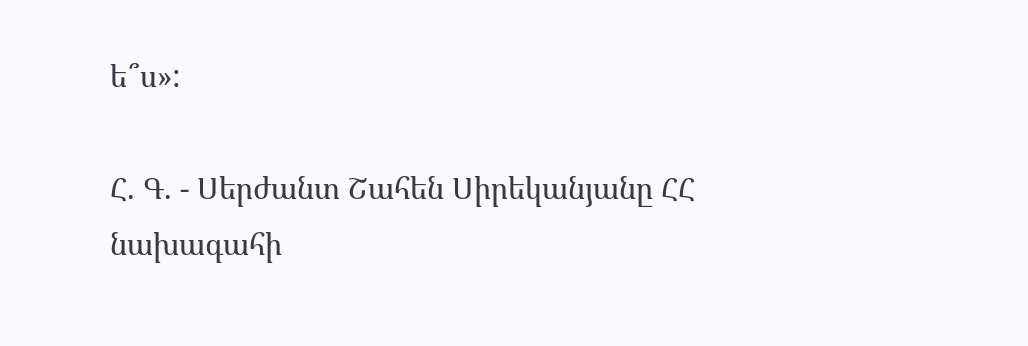ե՞ս»:

Հ. Գ. - Սերժանտ Շահեն Սիրեկանյանը ՀՀ նախագահի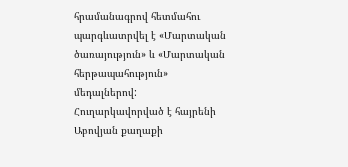հրամանագրով հետմահու պարգևատրվել է «Մարտական ծառայություն» և «Մարտական հերթապահություն» մեդալներով: Հուղարկավորված է հայրենի Աբովյան քաղաքի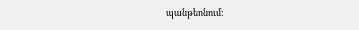պանթեոնում: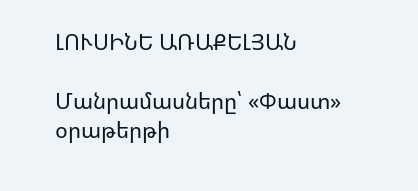ԼՈՒՍԻՆԵ ԱՌԱՔԵԼՅԱՆ

Մանրամասները՝ «Փաստ» օրաթերթի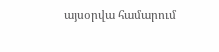այսօրվա համարում